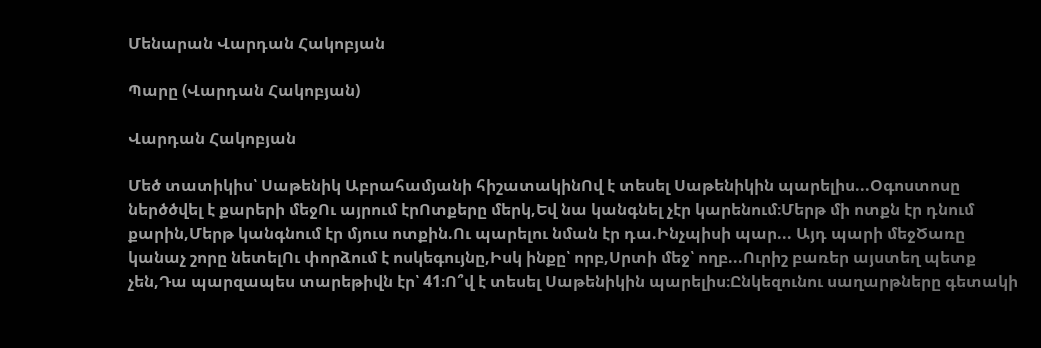Մենարան Վարդան Հակոբյան

Պարը (Վարդան Հակոբյան)

Վարդան Հակոբյան

Մեծ տատիկիս՝ Սաթենիկ Աբրահամյանի հիշատակինՈվ է տեսել Սաթենիկին պարելիս...Օգոստոսը ներծծվել է քարերի մեջՈւ այրում էրՈտքերը մերկ,Եվ նա կանգնել չէր կարենում։Մերթ մի ոտքն էր դնում քարին,Մերթ կանգնում էր մյուս ոտքին.Ու պարելու նման էր դա.Ինչպիսի պար... Այդ պարի մեջԾառը կանաչ շորը նետելՈւ փորձում է ոսկեգույնը,Իսկ ինքը՝ որբ,Սրտի մեջ՝ ողբ...Ուրիշ բառեր այստեղ պետք չեն,Դա պարզապես տարեթիվն էր՝ 41։Ո՞վ է տեսել Սաթենիկին պարելիս։Ընկեզունու սաղարթները գետակի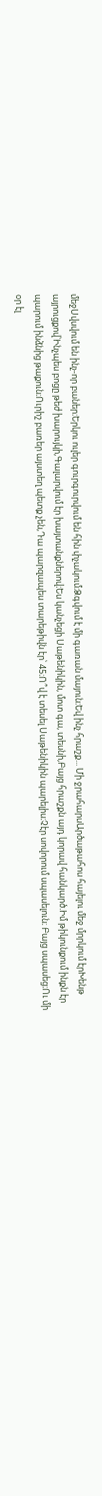մեջՍվսվում են ինչ-որ բաներ։Երկու ուլեր գուրգուրվում են հին փչակում։Ձգվում է մի գառան մայուն։Եվ ինչ հրաշք... Մի ջրահարսԱրծաթահոս հայելու մեջ մրրկում էրԽենթ այրուցքով՝Ինչպես բոցը թեժ խարույկի,Գալարվում էր խայտանքներով։Ես կանչեցի Սաթենիկին, մոտ գա, տեսնի,Բայց հրաշքն այդ կորավ հանկարծ.Իմ թիկունքում ինքն էր պարում ինձնից թաքուն։Ուրիշ բառեր այստեղ պետք չեն,Դա պարզապես տարեթիվն էր՝ 45։Ո՞վ է տեսել Սաթենիկին պարելիս։Չէր սովորում սպասելուն։ Բայց սպասեց։Ու մի օր էլ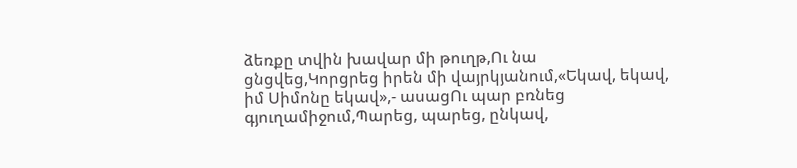ձեռքը տվին խավար մի թուղթ,Ու նա ցնցվեց,Կորցրեց իրեն մի վայրկյանում,«Եկավ, եկավ, իմ Սիմոնը եկավ»,- ասացՈւ պար բռնեց գյուղամիջում,Պարեց, պարեց, ընկավ,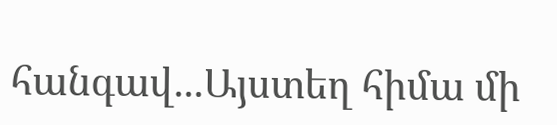հանգավ...Այստեղ հիմա մի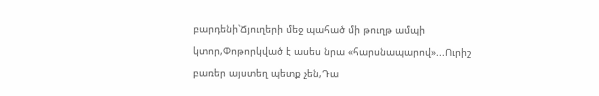բարդենի՝Ճյուղերի մեջ պահած մի թուղթ ամպի կտոր,Փոթորկված է ասես նրա «հարսնապարով»...Ուրիշ բառեր այստեղ պետք չեն,Դա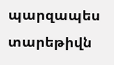պարզապես տարեթիվն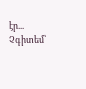էր... Չգիտեմ՝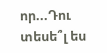որ...Դու տեսե՞լ ես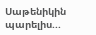Սաթենիկին պարելիս...